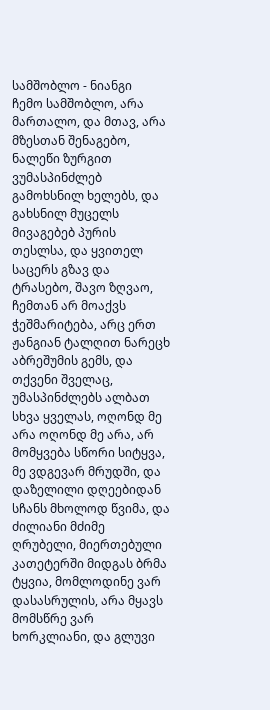სამშობლო - ნიანგი
ჩემო სამშობლო, არა მართალო, და მთავ, არა მზესთან შენაგებო, ნალეწი ზურგით ვუმასპინძლებ გამოხსნილ ხელებს, და გახსნილ მუცელს მივაგებებ პურის თესლსა, და ყვითელ საცერს გზავ და ტრასებო, შავო ზღვაო, ჩემთან არ მოაქვს ჭეშმარიტება, არც ერთ ჟანგიან ტალღით ნარეცხ აბრეშუმის გემს, და თქვენი შველაც, უმასპინძლებს ალბათ სხვა ყველას, ოღონდ მე არა ოღონდ მე არა, არ მომყვება სწორი სიტყვა, მე ვდგევარ მრუდში, და დაზელილი დღეებიდან სჩანს მხოლოდ წვიმა, და ძილიანი მძიმე ღრუბელი, მიერთებული კათეტერში მიდგას ბრმა ტყვია, მომლოდინე ვარ დასასრულის, არა მყავს მომსწრე ვარ ხორკლიანი, და გლუვი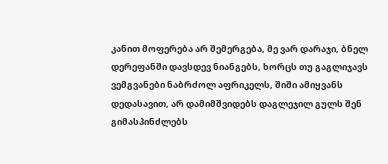კანით მოფერება არ შემერგება, მე ვარ დარაჯი, ბნელ დერეფანში დავსდევ ნიანგებს, ხორცს თუ გაგლიჯავს ვემგვანები ნაბრძოლ აფრიკელს, შიში ამიყვანს დედასავით, არ დამიმშვიდებს დაგლეჯილ გულს შენ გიმასპინძლებს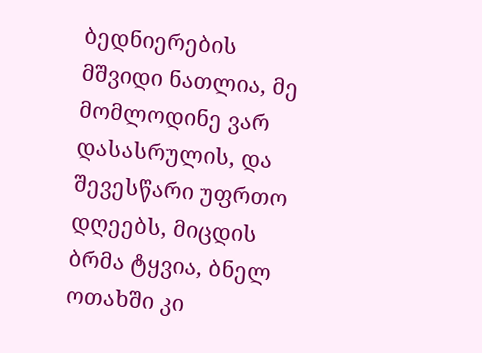ბედნიერების მშვიდი ნათლია, მე მომლოდინე ვარ დასასრულის, და შევესწარი უფრთო დღეებს, მიცდის ბრმა ტყვია, ბნელ ოთახში კი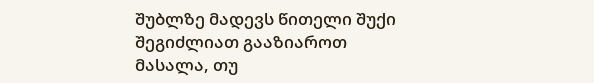შუბლზე მადევს წითელი შუქი
შეგიძლიათ გააზიაროთ მასალა, თუ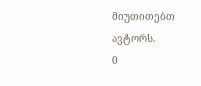მიუთითებთ ავტორს.
0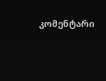კომენტარი